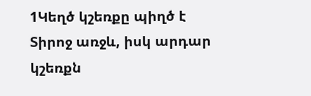1Կեղծ կշեռքը պիղծ է Տիրոջ առջև, իսկ արդար կշեռքն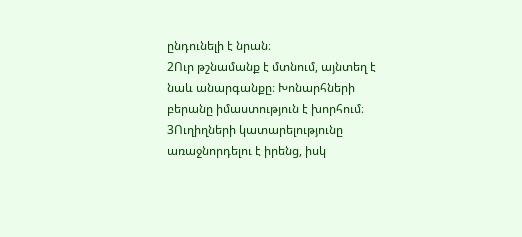ընդունելի է նրան։
2Ուր թշնամանք է մտնում, այնտեղ է նաև անարգանքը։ Խոնարհների բերանը իմաստություն է խորհում։
3Ուղիղների կատարելությունը առաջնորդելու է իրենց, իսկ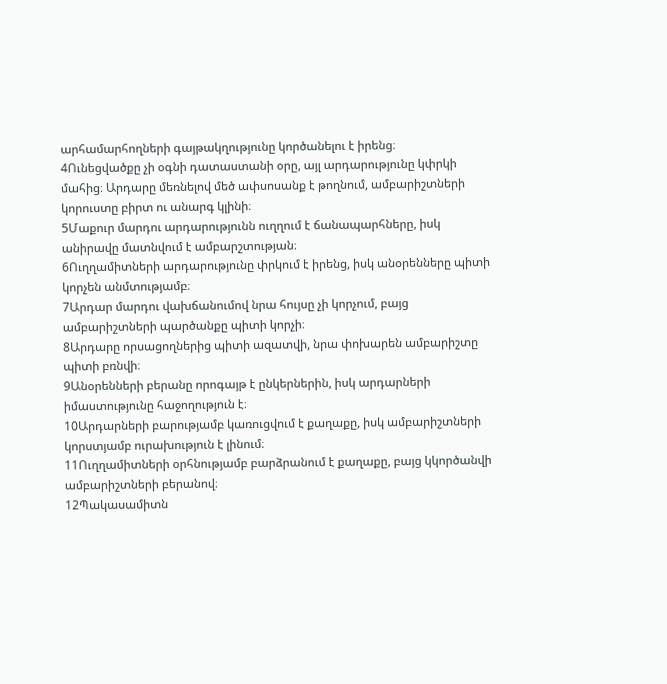արհամարհողների գայթակղությունը կործանելու է իրենց։
4Ունեցվածքը չի օգնի դատաստանի օրը, այլ արդարությունը կփրկի մահից։ Արդարը մեռնելով մեծ ափսոսանք է թողնում, ամբարիշտների կորուստը բիրտ ու անարգ կլինի։
5Մաքուր մարդու արդարությունն ուղղում է ճանապարհները, իսկ անիրավը մատնվում է ամբարշտության։
6Ուղղամիտների արդարությունը փրկում է իրենց, իսկ անօրենները պիտի կորչեն անմտությամբ։
7Արդար մարդու վախճանումով նրա հույսը չի կորչում, բայց ամբարիշտների պարծանքը պիտի կորչի։
8Արդարը որսացողներից պիտի ազատվի, նրա փոխարեն ամբարիշտը պիտի բռնվի։
9Անօրենների բերանը որոգայթ է ընկերներին, իսկ արդարների իմաստությունը հաջողություն է։
10Արդարների բարությամբ կառուցվում է քաղաքը, իսկ ամբարիշտների կորստյամբ ուրախություն է լինում։
11Ուղղամիտների օրհնությամբ բարձրանում է քաղաքը, բայց կկործանվի ամբարիշտների բերանով։
12Պակասամիտն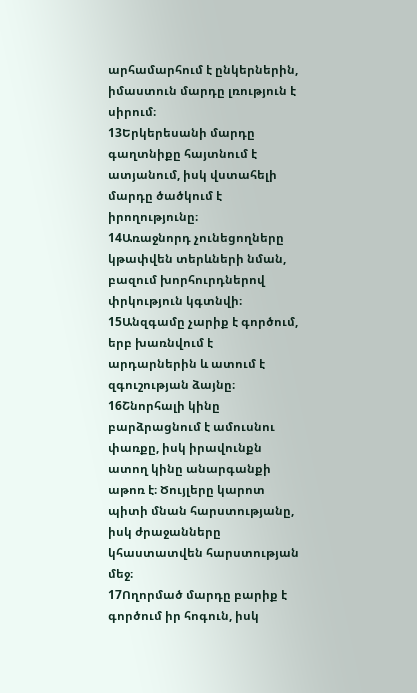արհամարհում է ընկերներին, իմաստուն մարդը լռություն է սիրում։
13Երկերեսանի մարդը գաղտնիքը հայտնում է ատյանում, իսկ վստահելի մարդը ծածկում է իրողությունը։
14Առաջնորդ չունեցողները կթափվեն տերևների նման, բազում խորհուրդներով փրկություն կգտնվի։
15Անզգամը չարիք է գործում, երբ խառնվում է արդարներին և ատում է զգուշության ձայնը։
16Շնորհալի կինը բարձրացնում է ամուսնու փառքը, իսկ իրավունքն ատող կինը անարգանքի աթոռ է։ Ծույլերը կարոտ պիտի մնան հարստությանը, իսկ ժրաջանները կհաստատվեն հարստության մեջ։
17Ողորմած մարդը բարիք է գործում իր հոգուն, իսկ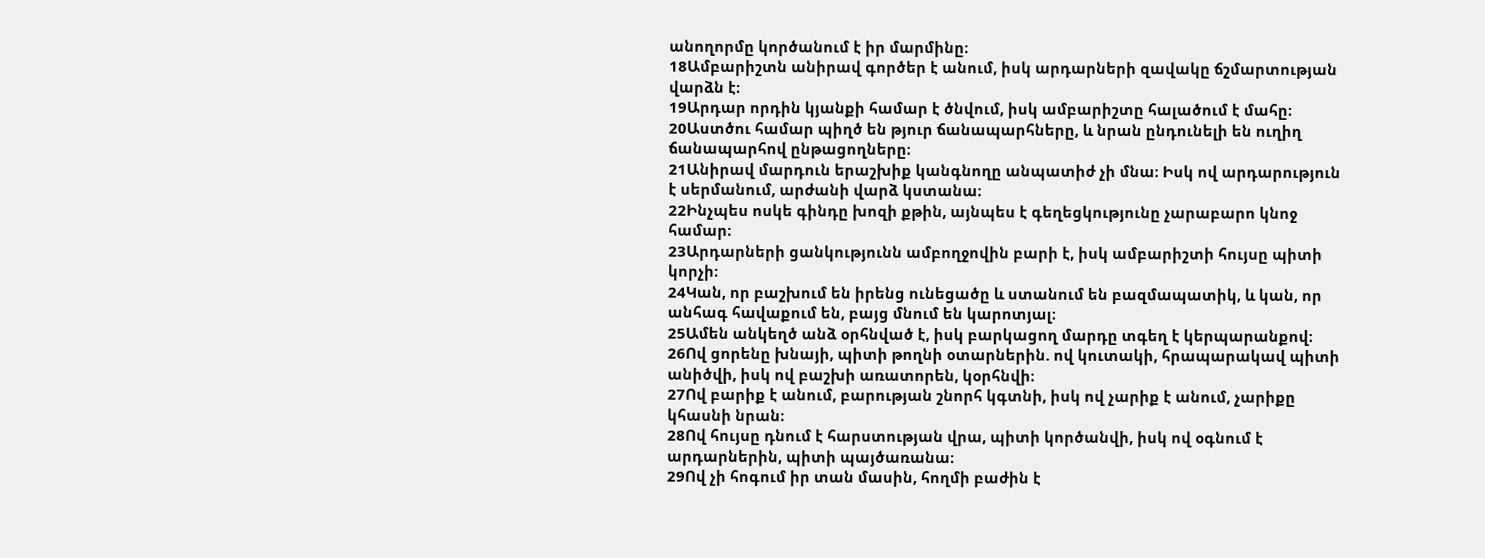անողորմը կործանում է իր մարմինը։
18Ամբարիշտն անիրավ գործեր է անում, իսկ արդարների զավակը ճշմարտության վարձն է։
19Արդար որդին կյանքի համար է ծնվում, իսկ ամբարիշտը հալածում է մահը։
20Աստծու համար պիղծ են թյուր ճանապարհները, և նրան ընդունելի են ուղիղ ճանապարհով ընթացողները։
21Անիրավ մարդուն երաշխիք կանգնողը անպատիժ չի մնա։ Իսկ ով արդարություն է սերմանում, արժանի վարձ կստանա։
22Ինչպես ոսկե գինդը խոզի քթին, այնպես է գեղեցկությունը չարաբարո կնոջ համար։
23Արդարների ցանկությունն ամբողջովին բարի է, իսկ ամբարիշտի հույսը պիտի կորչի։
24Կան, որ բաշխում են իրենց ունեցածը և ստանում են բազմապատիկ, և կան, որ անհագ հավաքում են, բայց մնում են կարոտյալ։
25Ամեն անկեղծ անձ օրհնված է, իսկ բարկացող մարդը տգեղ է կերպարանքով։
26Ով ցորենը խնայի, պիտի թողնի օտարներին. ով կուտակի, հրապարակավ պիտի անիծվի, իսկ ով բաշխի առատորեն, կօրհնվի։
27Ով բարիք է անում, բարության շնորհ կգտնի, իսկ ով չարիք է անում, չարիքը կհասնի նրան։
28Ով հույսը դնում է հարստության վրա, պիտի կործանվի, իսկ ով օգնում է արդարներին, պիտի պայծառանա։
29Ով չի հոգում իր տան մասին, հողմի բաժին է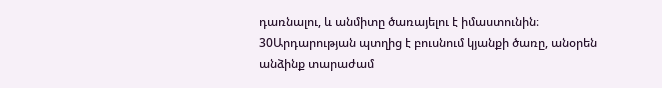դառնալու, և անմիտը ծառայելու է իմաստունին։
30Արդարության պտղից է բուսնում կյանքի ծառը, անօրեն անձինք տարաժամ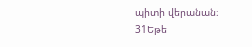պիտի վերանան։
31Եթե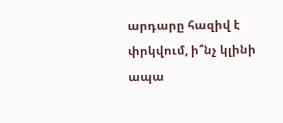արդարը հազիվ է փրկվում, ի՞նչ կլինի ապա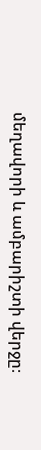մեղավորի և ամբարիշտի վերջը։